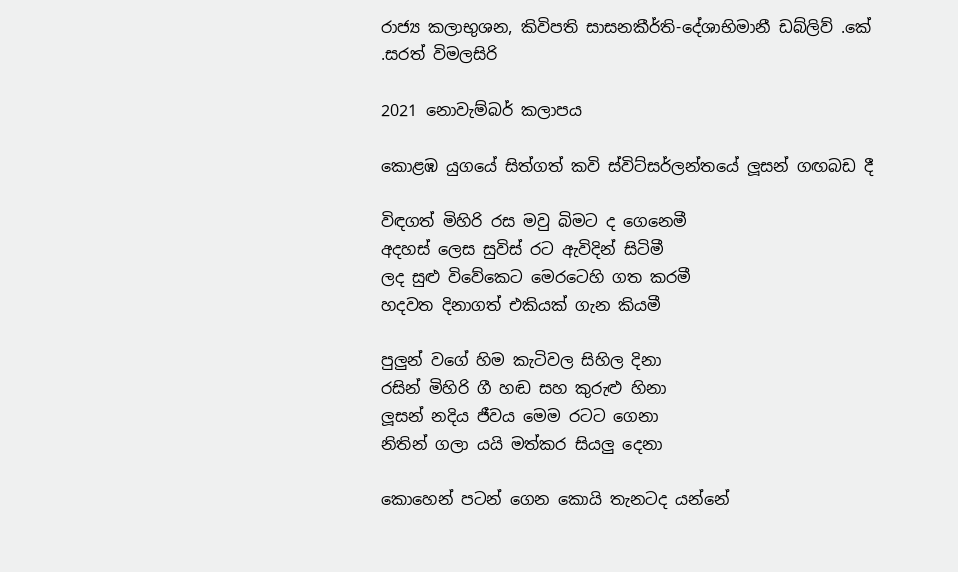රාජ්‍ය කලාභුශන, කිවිපති සාසනකීර්ති-දේශාභිමානී ඩබ්ලිව් .කේ .සරත් විමලසිරි

2021 නොවැම්බර් කලාපය

කොළඹ යුගයේ සිත්ගත් කවි ස්විට්සර්ලන්තයේ ලූසන් ගඟබඩ දී

විඳගත් මිහිරි රස මවු බිමට ද ගෙනෙමී
අදහස් ලෙස සුවිස් රට ඇවිදින් සිටිමී
ලද සුළු විවේකෙට මෙරටෙහි ගත කරමී
හදවත දිනාගත් එකියක් ගැන කියමී

පුලුන් වගේ හිම කැටිවල සිහිල දිනා
රසින් මිහිරි ගී හඬ සහ කුරුළු හිනා
ලූසන් නදිය ජීවය මෙම රටට ගෙනා
නිතින් ගලා යයි මත්කර සියලු දෙනා

කොහෙන් පටන් ගෙන කොයි තැනටද යන්නේ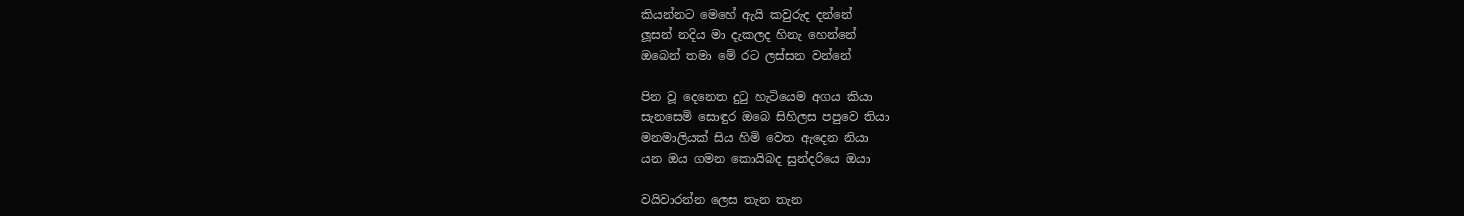කියන්නට මෙහේ ඇයි කවුරුද දන්නේ
ලූසන් නදිය මා දැකලද හිනැ හෙන්නේ
ඔබෙන් තමා මේ රට ලස්සන වන්නේ

පින වූ දෙනෙත දුටු හැටියෙම අගය කියා
සැනසෙමි සොඳුර ඔබෙ සිහිලස පපුවෙ තියා
මනමාලියක් සිය හිමි වෙත ඇදෙන නියා
යන ඔය ගමන කොයිබද සුන්දරියෙ ඔයා

වයිවාරන්න ලෙස තැන තැන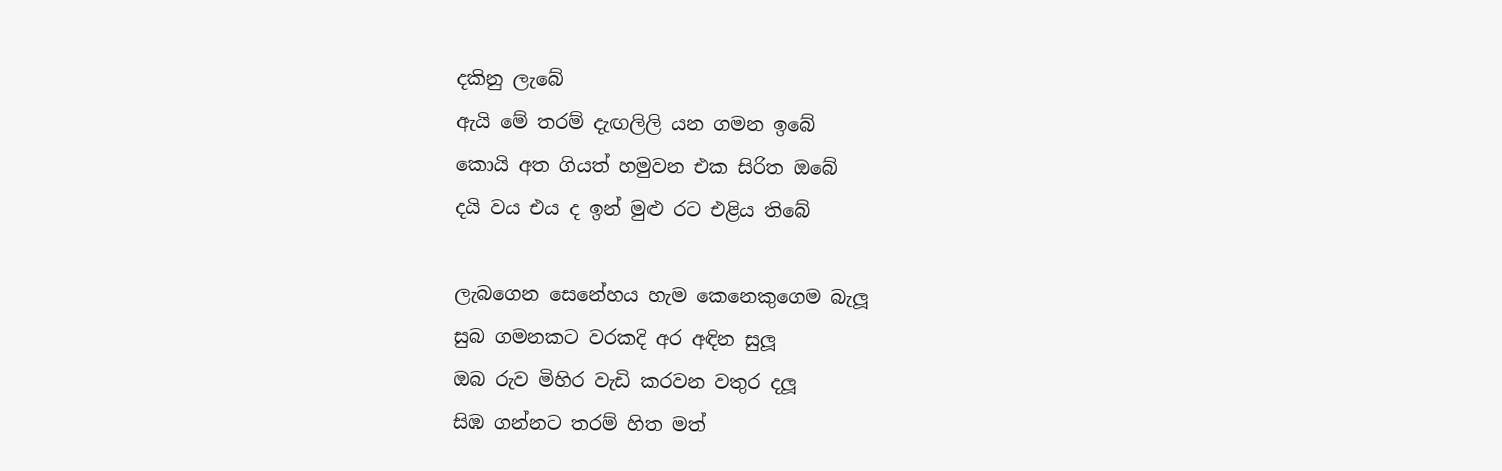දකිනු ලැබේ
ඇයි මේ තරම් දැඟලිලි යන ගමන ඉබේ
කොයි අත ගියත් හමුවන එක සිරිත ඔබේ
දයි වය එය ද ඉන් මුළු රට එළිය තිබේ

ලැබගෙන සෙනේහය හැම කෙනෙකුගෙම බැලූ
සුබ ගමනකට වරකදි අර අඳින සුලූ
ඔබ රුව මිහිර වැඩි කරවන වතුර දලූ
සිඹ ගන්නට තරම් හිත මත්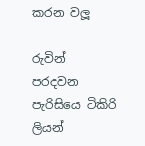කරන වලූ

රුවින් පරදවන පැරිසියෙ ටිකිරි ලියන්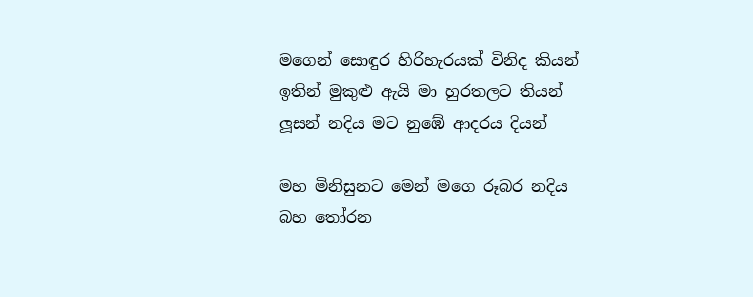මගෙන් සොඳුර හිරිහැරයක් විනිද කියන්
ඉතින් මුකුළු ඇයි මා හුරතලට තියන්
ලූසන් නදිය මට නුඹේ ආදරය දියන්

මහ මිනිසුනට මෙන් මගෙ රූබර නදිය
බහ තෝරන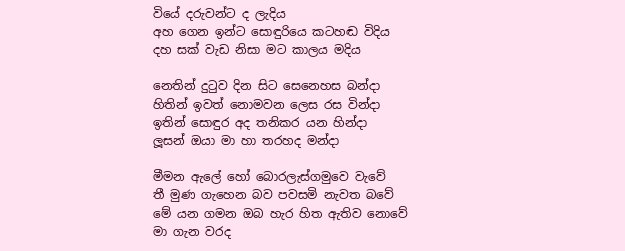වියේ දරුවන්ට ද ලැදිය
අහ ගෙන ඉන්ට සොඳුරියෙ කටහඬ විදිය
දහ සක් වැඩ නිසා මට කාලය මදිය

නෙතින් දුටුව දින සිට සෙනෙහස බන්දා
හිතින් ඉවත් නොමවන ලෙස රස වින්දා
ඉතින් සොඳුර අද තනිකර යන හින්දා
ලූසන් ඔයා මා හා තරහද මන්දා

මීමන ඇලේ හෝ බොරලැස්ගමුවෙ වැවේ
තී මුණ ගැහෙන බව පවසමි නැවත බවේ
මේ යන ගමන ඔබ හැර හිත ඇතිව නොවේ
මා ගැන වරද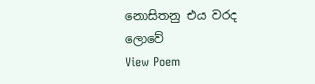නොසිතනු එය වරද ලොවේ
View Poem